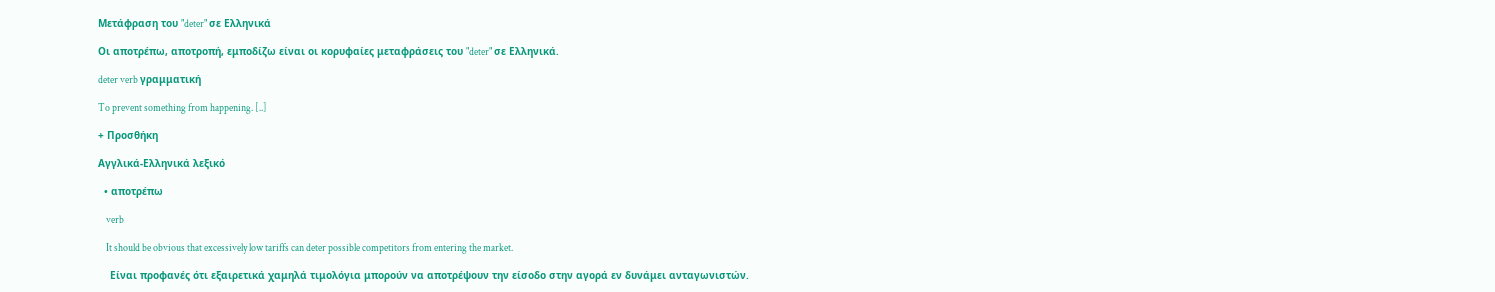Μετάφραση του "deter" σε Ελληνικά

Οι αποτρέπω, αποτροπή, εμποδίζω είναι οι κορυφαίες μεταφράσεις του "deter" σε Ελληνικά.

deter verb γραμματική

To prevent something from happening. [..]

+ Προσθήκη

Αγγλικά-Ελληνικά λεξικό

  • αποτρέπω

    verb

    It should be obvious that excessively low tariffs can deter possible competitors from entering the market.

    Είναι προφανές ότι εξαιρετικά χαμηλά τιμολόγια μπορούν να αποτρέψουν την είσοδο στην αγορά εν δυνάμει ανταγωνιστών.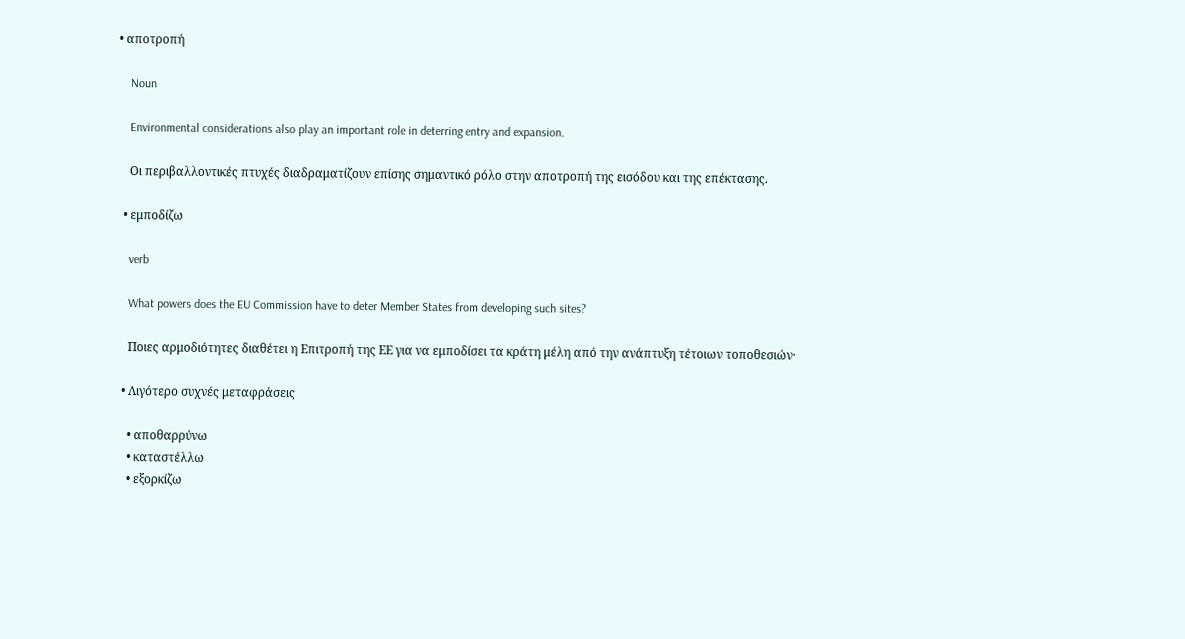• αποτροπή

    Noun

    Environmental considerations also play an important role in deterring entry and expansion.

    Οι περιβαλλοντικές πτυχές διαδραματίζουν επίσης σημαντικό ρόλο στην αποτροπή της εισόδου και της επέκτασης.

  • εμποδίζω

    verb

    What powers does the EU Commission have to deter Member States from developing such sites?

    Ποιες αρμοδιότητες διαθέτει η Επιτροπή της ΕΕ για να εμποδίσει τα κράτη μέλη από την ανάπτυξη τέτοιων τοποθεσιών·

  • Λιγότερο συχνές μεταφράσεις

    • αποθαρρύνω
    • καταστέλλω
    • εξορκίζω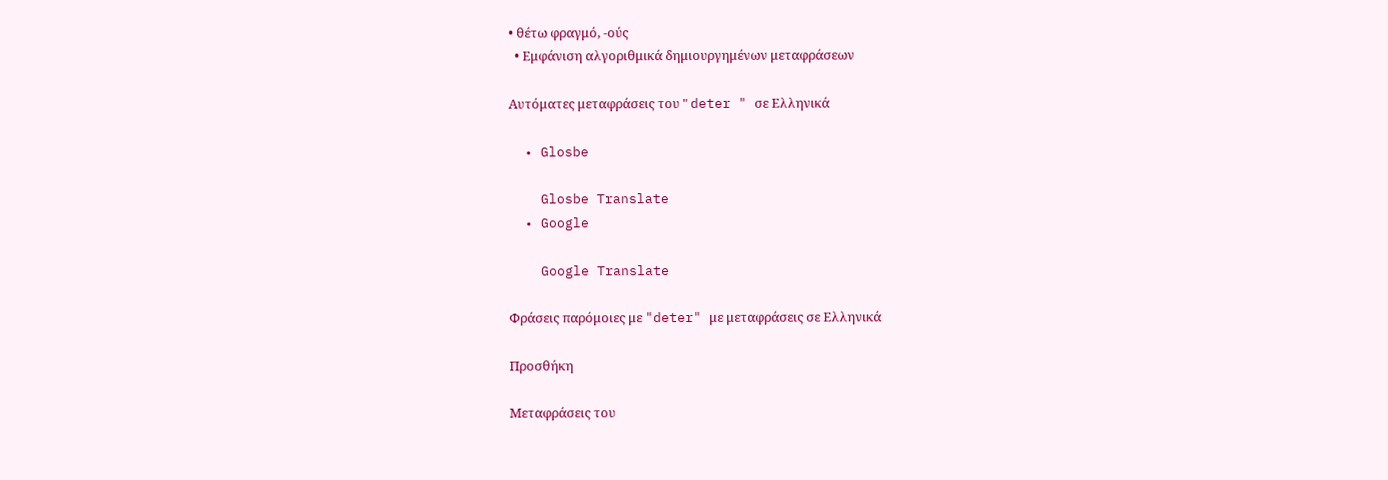• θέτω φραγμό, -ούς
  • Εμφάνιση αλγοριθμικά δημιουργημένων μεταφράσεων

Αυτόματες μεταφράσεις του " deter " σε Ελληνικά

  • Glosbe

    Glosbe Translate
  • Google

    Google Translate

Φράσεις παρόμοιες με "deter" με μεταφράσεις σε Ελληνικά

Προσθήκη

Μεταφράσεις του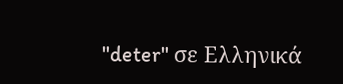"deter" σε Ελληνικά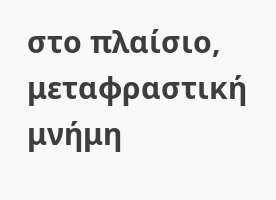στο πλαίσιο, μεταφραστική μνήμη